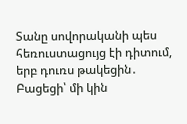Տանը սովորականի պես հեռուստացույց էի դիտում, երբ դուռս թակեցին․ Բացեցի՝ մի կին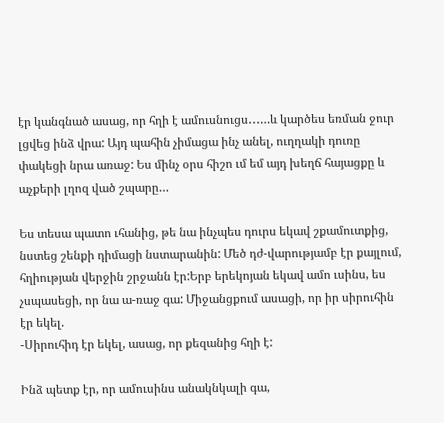էր կանգնած ասաց, որ հղի է ամուսնուցս․․․…և կարծես եռման ջուր լցվեց ինձ վրա: Այդ պահին չիմացա ինչ անել, ուղղակի դուռը փակեցի նրա առաջ: Ես մինչ օրս հիշո ւմ եմ այդ խեղճ հայացքը և աչքերի լղոզ ված շպարը…

Ես տեսա պատո ւհանից, թե նա ինչպես դուրս եկավ շքամուտքից, նստեց շենքի դիմացի նստարանին: Մեծ դժ-վարությամբ էր քայլում, հղիության վերջին շրջանն էր:Երբ երեկոյան եկավ ամո ւսինս, ես չսպասեցի, որ նա ա-ռաջ գա: Միջանցքում ասացի, որ իր սիրուհին էր եկել.
-Սիրուհիդ էր եկել, ասաց, որ քեզանից հղի է:

Ինձ պետք էր, որ ամուսինս անակնկալի գա,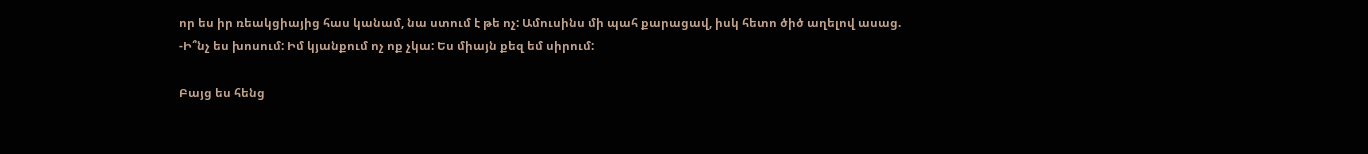որ ես իր ռեակցիայից հաս կանամ, նա ստում է թե ոչ: Ամուսինս մի պահ քարացավ, իսկ հետո ծիծ աղելով ասաց.
-Ի՞նչ ես խոսում: Իմ կյանքում ոչ ոք չկա: Ես միայն քեզ եմ սիրում:

Բայց ես հենց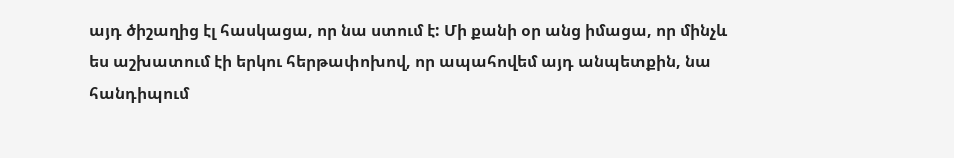այդ ծիշաղից էլ հասկացա, որ նա ստում է: Մի քանի օր անց իմացա, որ մինչև ես աշխատում էի երկու հերթափոխով, որ ապահովեմ այդ անպետքին, նա հանդիպում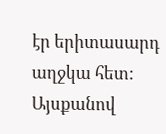էր երիտասարդ աղջկա հետ:
Այսքանով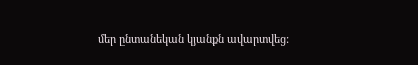մեր ընտանեկան կյանքն ավարտվեց: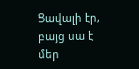Ցավալի էր, բայց սա է մեր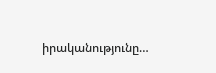իրականությունը…